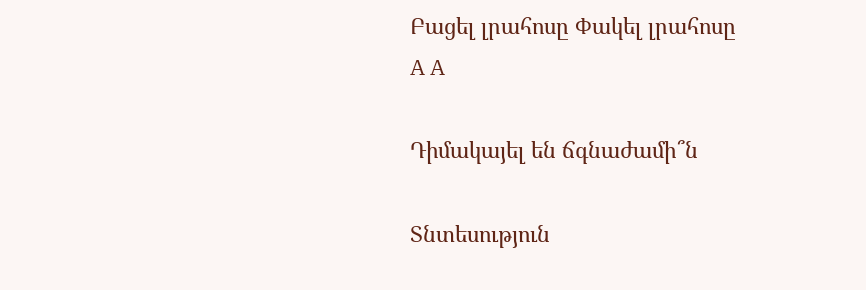Բացել լրահոսը Փակել լրահոսը
A A

Դիմակայել են ճգնաժամի՞ն

Տնտեսություն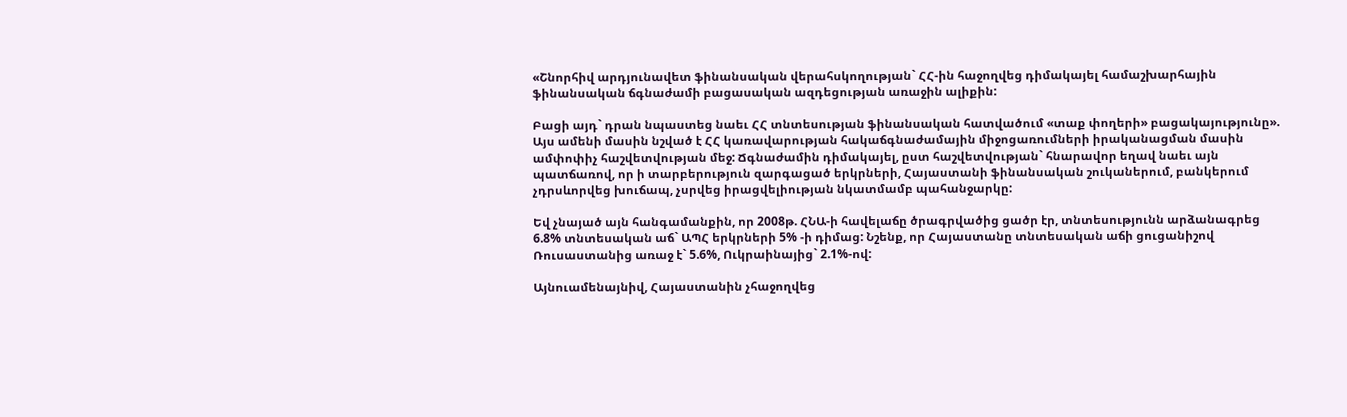«Շնորհիվ արդյունավետ ֆինանսական վերահսկողության` ՀՀ-ին հաջողվեց դիմակայել համաշխարհային ֆինանսական ճգնաժամի բացասական ազդեցության առաջին ալիքին:

Բացի այդ` դրան նպաստեց նաեւ ՀՀ տնտեսության ֆինանսական հատվածում «տաք փողերի» բացակայությունը».
Այս ամենի մասին նշված է ՀՀ կառավարության հակաճգնաժամային միջոցառումների իրականացման մասին ամփոփիչ հաշվետվության մեջ: Ճգնաժամին դիմակայել, ըստ հաշվետվության` հնարավոր եղավ նաեւ այն պատճառով, որ ի տարբերություն զարգացած երկրների, Հայաստանի ֆինանսական շուկաներում, բանկերում չդրսևորվեց խուճապ, չսրվեց իրացվելիության նկատմամբ պահանջարկը:

Եվ չնայած այն հանգամանքին, որ 2008թ. ՀՆԱ-ի հավելաճը ծրագրվածից ցածր էր, տնտեսությունն արձանագրեց 6.8% տնտեսական աճ` ԱՊՀ երկրների 5% -ի դիմաց: Նշենք, որ Հայաստանը տնտեսական աճի ցուցանիշով Ռուսաստանից առաջ է` 5.6%, Ուկրաինայից` 2.1%-ով:

Այնուամենայնիվ, Հայաստանին չհաջողվեց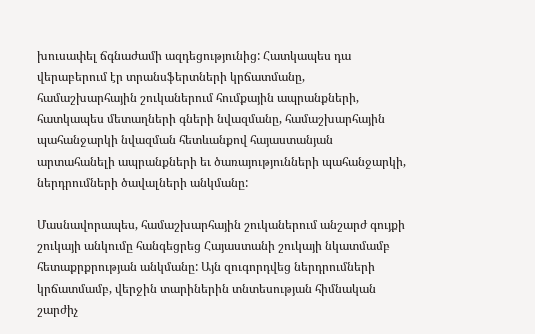խուսափել ճգնաժամի ազդեցությունից: Հատկապես դա վերաբերում էր տրանսֆերտների կրճատմանը, համաշխարհային շուկաներում հումքային ապրանքների, հատկապես մետաղների գների նվազմանը, համաշխարհային պահանջարկի նվազման հետևանքով հայաստանյան արտահանելի ապրանքների եւ ծառայությունների պահանջարկի, ներդրումների ծավալների անկմանը:

Մասնավորապես, համաշխարհային շուկաներում անշարժ գույքի շուկայի անկումը հանգեցրեց Հայաստանի շուկայի նկատմամբ հետաքրքրության անկմանը: Այն զուգորդվեց ներդրումների կրճատմամբ, վերջին տարիներին տնտեսության հիմնական շարժիչ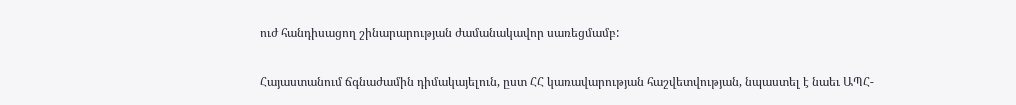ուժ հանդիսացող շինարարության ժամանակավոր սառեցմամբ:

Հայաստանում ճգնաժամին դիմակայելուն, ըստ ՀՀ կառավարության հաշվետվության, նպաստել է նաեւ ԱՊՀ-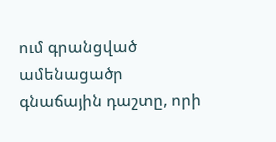ում գրանցված ամենացածր գնաճային դաշտը, որի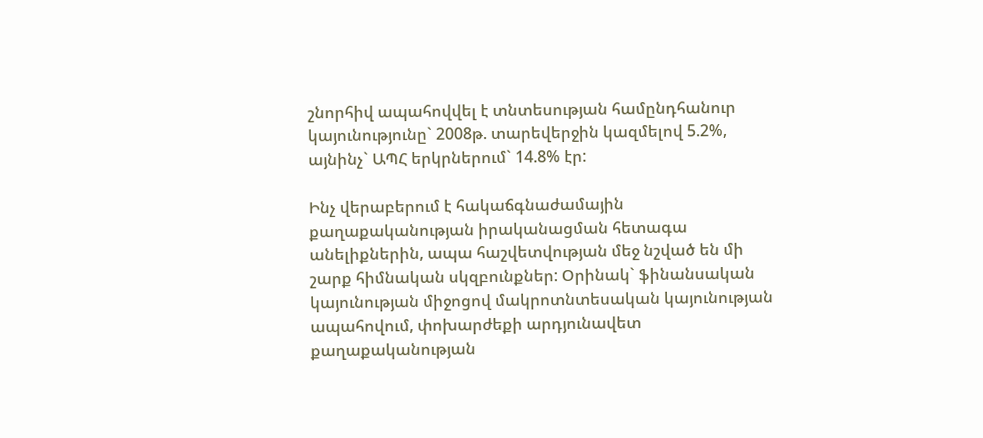շնորհիվ ապահովվել է տնտեսության համընդհանուր կայունությունը` 2008թ. տարեվերջին կազմելով 5.2%, այնինչ` ԱՊՀ երկրներում` 14.8% էր:

Ինչ վերաբերում է հակաճգնաժամային քաղաքականության իրականացման հետագա անելիքներին, ապա հաշվետվության մեջ նշված են մի շարք հիմնական սկզբունքներ: Օրինակ` ֆինանսական կայունության միջոցով մակրոտնտեսական կայունության ապահովում, փոխարժեքի արդյունավետ քաղաքականության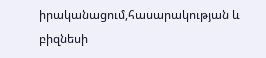իրականացում,հասարակության և բիզնեսի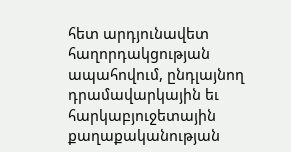հետ արդյունավետ հաղորդակցության ապահովում, ընդլայնող դրամավարկային եւ հարկաբյուջետային քաղաքականության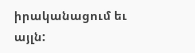իրականացում եւ այլն: